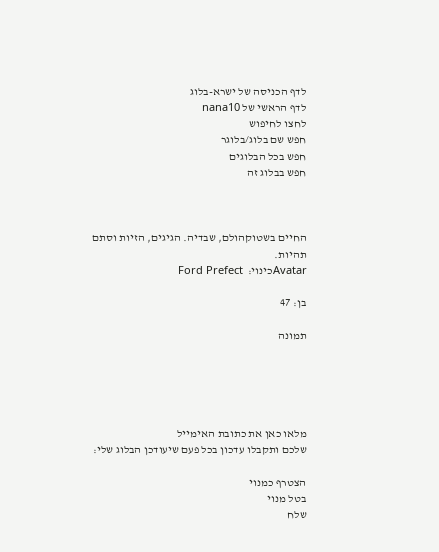לדף הכניסה של ישרא-בלוג
לדף הראשי של nana10
לחצו לחיפוש
חפש שם בלוג/בלוגר
חפש בכל הבלוגים
חפש בבלוג זה



החיים בשטוקהולם, שבדיה. הגיגים, הזיות וסתם תהיות.
Avatarכינוי:  Ford Prefect

בן: 47

תמונה





מלאו כאן את כתובת האימייל
שלכם ותקבלו עדכון בכל פעם שיעודכן הבלוג שלי:

הצטרף כמנוי
בטל מנוי
שלח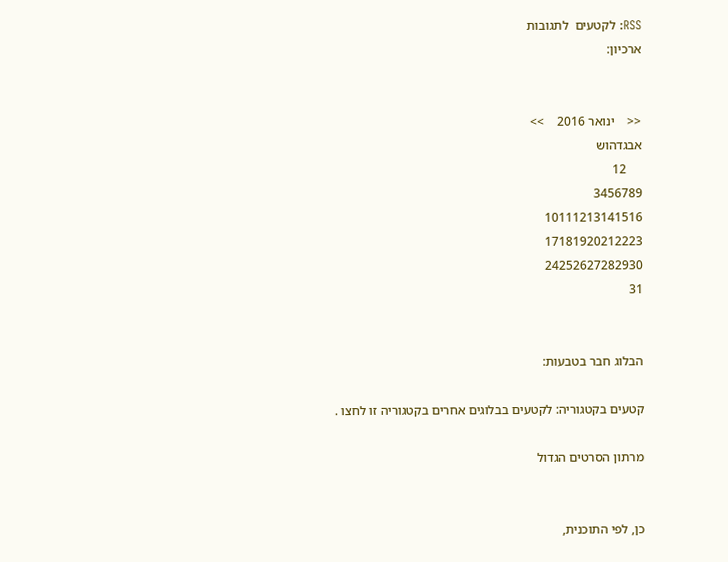RSS: לקטעים  לתגובות
ארכיון:


<<    ינואר 2016    >>
אבגדהוש
     12
3456789
10111213141516
17181920212223
24252627282930
31


הבלוג חבר בטבעות:

קטעים בקטגוריה: לקטעים בבלוגים אחרים בקטגוריה זו לחצו .

מרתון הסרטים הגדול


כן, לפי התוכנית,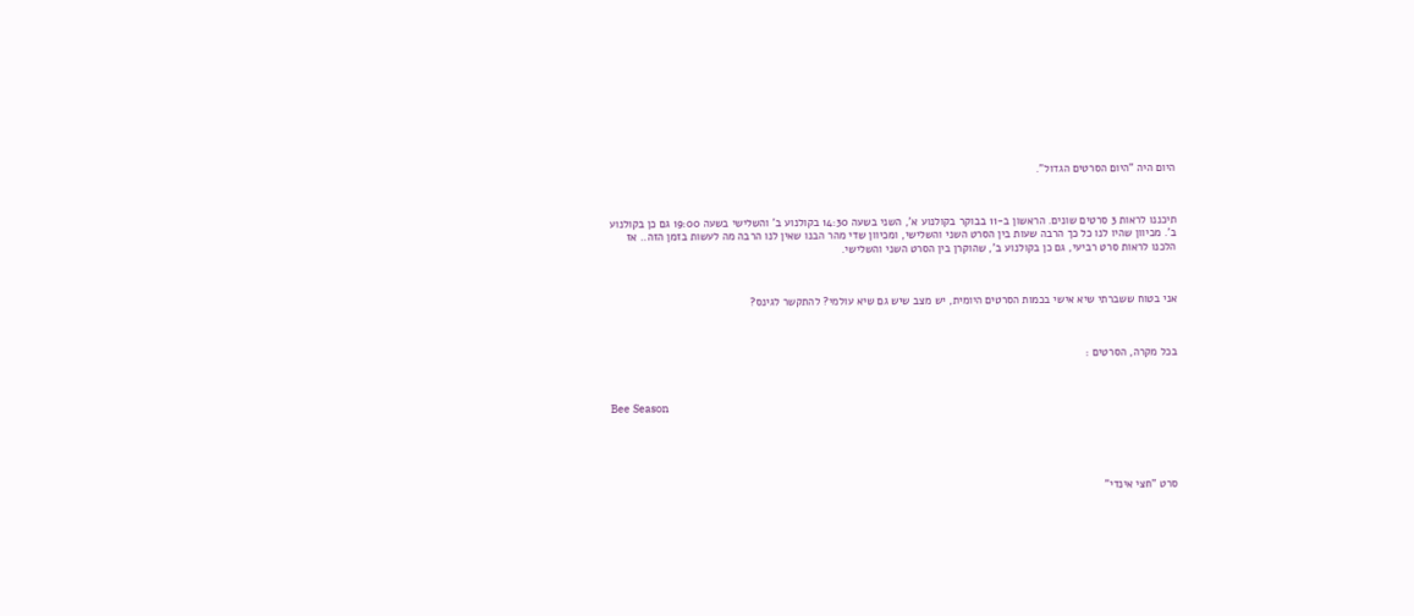היום היה "היום הסרטים הגדול".



תיכננו לראות 3 סרטים שונים. הראשון ב-11 בבוקר בקולנוע א', השני בשעה 14:30 בקולנוע ב' והשלישי בשעה 19:00 גם כן בקולנוע ב'. מכיוון שהיו לנו כל כך הרבה שעות בין הסרט השני והשלישי, ומכיוון שדי מהר הבנו שאין לנו הרבה מה לעשות בזמן הזה.. אז הלכנו לראות סרט רביעי, גם כן בקולנוע ב', שהוקרן בין הסרט השני והשלישי.



אני בטוח ששברתי שיא אישי בכמות הסרטים היומית, יש מצב שיש גם שיא עולמי? להתקשר לגינס?



בכל מקרה, הסרטים :



Bee Season





סרט "חצי אינדי"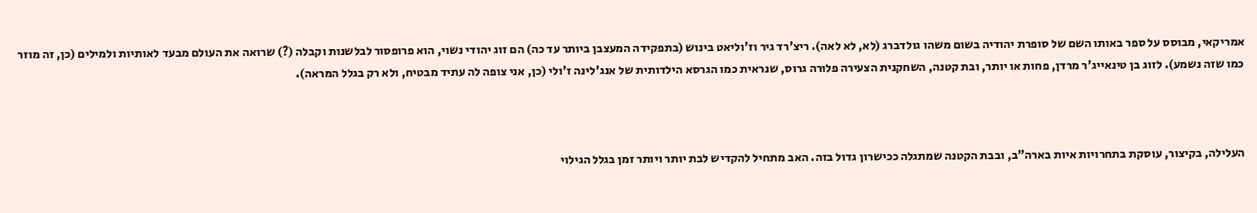אמריקאי, מבוסס על ספר באותו השם של סופרת יהודיה בשום משהו גולדברג (לא, לא לאה). ריצ'רד גיר וז'וליאט בינוש (בתפקידה המעצבן ביותר עד כה) הם זוג יהודי נשוי, הוא פרופסור לבלשנות וקבלה (?) שרואה את העולם מבעד לאותיות ולמילים (כן, זה מוזר כמו שזה נשמע). לזוג בן טינאייג'ר מרדן, פחות או יותר, ובת קטנה, השחקנית הצעירה פלורה גרוס, שנראית כמו הגרסא הילדותית של אנג'לינה ז'ולי (כן, אני צופה לה עתיד מבטיח, ולא רק בגלל המראה).



העלילה, בקיצור, עוסקת בתחרויות איות בארה"ב, ובבת הקטנה שמתגלה ככישרון גדול בזה. האב מתחיל להקדיש לבת יותר ויותר זמן בגלל הגילוי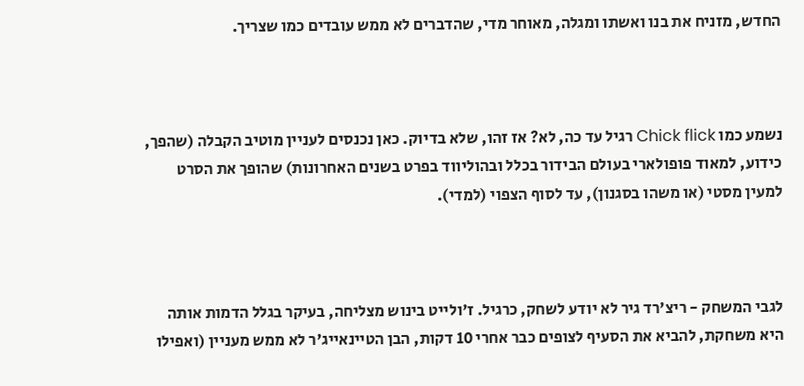החדש, מזניח את בנו ואשתו ומגלה, מאוחר מדי, שהדברים לא ממש עובדים כמו שצריך.



נשמע כמו Chick flick רגיל עד כה, לא? אז זהו, שלא בדיוק. כאן נכנסים לעניין מוטיב הקבלה (שהפך, כידוע, למאוד פופולארי בעולם הבידור בכלל ובהוליווד בפרט בשנים האחרונות) שהופך את הסרט למעין מסטי (או משהו בסגנון), עד לסוף הצפוי (למדי).



לגבי המשחק - ריצ'רד גיר לא יודע לשחק, כרגיל. ז'ולייט בינוש מצליחה, בעיקר בגלל הדמות אותה היא משחקת, להביא את הסעיף לצופים כבר אחרי 10 דקות, הבן הטיינאייג'ר לא ממש מעניין (ואפילו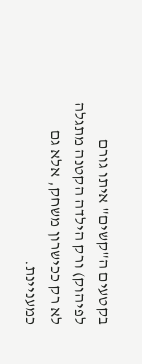בקטעים ה"קשים" איתו גורם לפיהוק) ורק הילדה הקטנה מתגלה לא רק ככישרון משחק, אלא גם כמעניינת.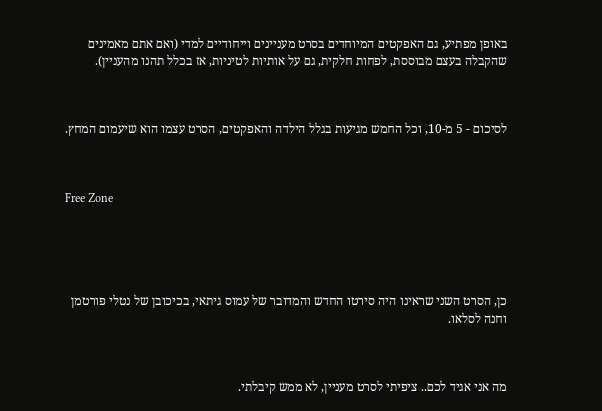באופן מפתיע, גם האפקטים המיוחדים בסרט מעניינים וייחודיים למדי (ואם אתם מאמינים שהקבלה בעצם מבוססת, לפחות חלקית, גם על אותיות לטיניות, אז בכלל תהנו מהעניין).



לסיכום - 5 מ-10, וכל החמש מגיעות בגלל הילדה והאפקטים, הסרט עצמו הוא שיעמום המחץ.



Free Zone





כן, הסרט השני שראינו היה סירטו החדש והמדובר של עמוס גיתאי, בכיכובן של נטלי פורטמן וחנה לסלאו.



מה אני אגיד לכם.. ציפיתי לסרט מעניין, לא ממש קיבלתי.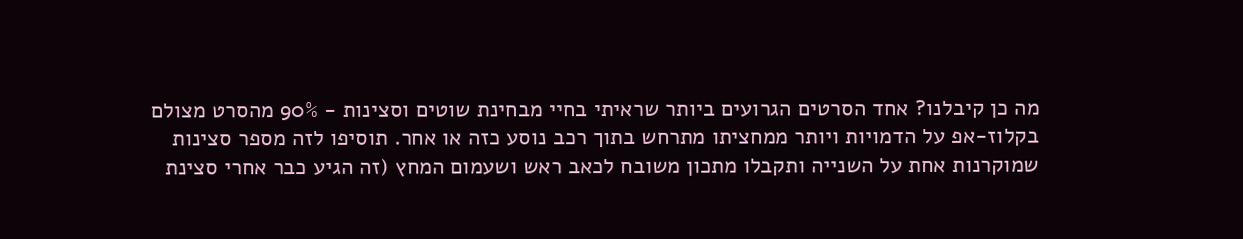מה כן קיבלנו? אחד הסרטים הגרועים ביותר שראיתי בחיי מבחינת שוטים וסצינות - 90% מהסרט מצולם בקלוז-אפ על הדמויות ויותר ממחציתו מתרחש בתוך רכב נוסע כזה או אחר. תוסיפו לזה מספר סצינות שמוקרנות אחת על השנייה ותקבלו מתכון משובח לכאב ראש ושעמום המחץ (זה הגיע כבר אחרי סצינת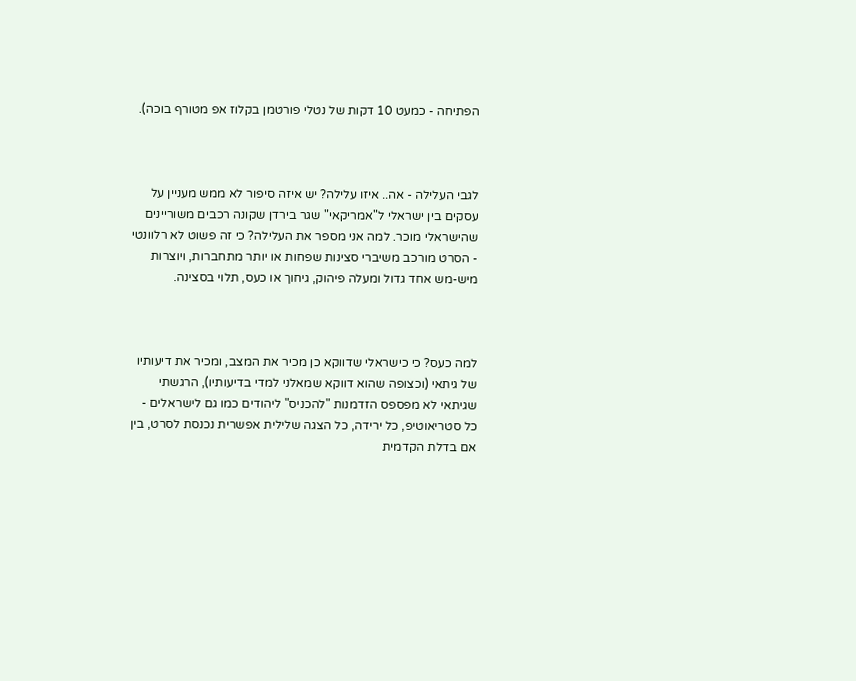הפתיחה - כמעט 10 דקות של נטלי פורטמן בקלוז אפ מטורף בוכה).



לגבי העלילה - אה.. איזו עלילה? יש איזה סיפור לא ממש מעניין על עסקים בין ישראלי ל"אמריקאי" שגר בירדן שקונה רכבים משוריינים שהישראלי מוכר. למה אני מספר את העלילה? כי זה פשוט לא רלוונטי - הסרט מורכב משיברי סצינות שפחות או יותר מתחברות, ויוצרות מיש-מש אחד גדול ומעלה פיהוק, גיחוך או כעס, תלוי בסצינה.



למה כעס? כי כישראלי שדווקא כן מכיר את המצב, ומכיר את דיעותיו של גיתאי (וכצופה שהוא דווקא שמאלני למדי בדיעותיו), הרגשתי שגיתאי לא מפספס הזדמנות "להכניס" ליהודים כמו גם לישראלים - כל סטריאוטיפ, כל ירידה, כל הצגה שלילית אפשרית נכנסת לסרט, בין אם בדלת הקדמית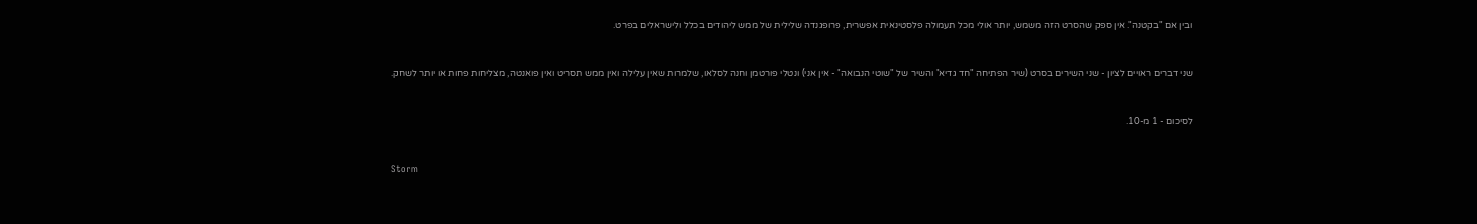ובין אם "בקטנה". אין ספק שהסרט הזה משמש, יותר אולי מכל תעמולה פלסטינאית אפשרית, פרופגנדה שלילית של ממש ליהודים בכלל ולישראלים בפרט.



שני דברים ראויים לציון - שני השירים בסרט (שיר הפתיחה "חד גדיא" והשיר של "שוטי הנבואה" - אין אני) ונטלי פורטמן וחנה לסלאו, שלמרות שאין עלילה ואין ממש תסריט ואין פואנטה, מצליחות פחות או יותר לשחק.



לסיכום - 1 מ-10.



Storm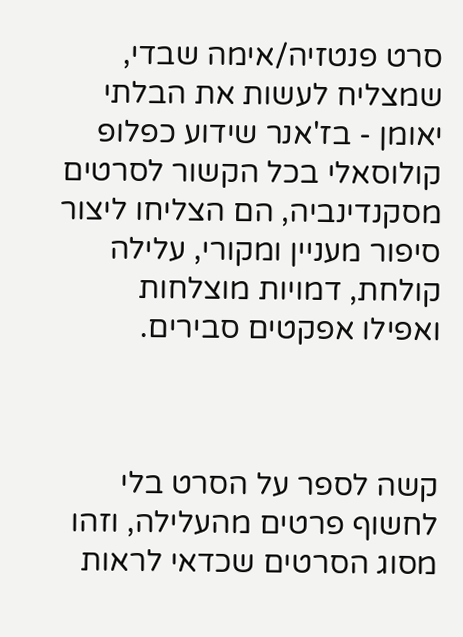סרט פנטזיה/אימה שבדי, שמצליח לעשות את הבלתי יאומן - בז'אנר שידוע כפלופ קולוסאלי בכל הקשור לסרטים מסקנדינביה, הם הצליחו ליצור סיפור מעניין ומקורי, עלילה קולחת, דמויות מוצלחות ואפילו אפקטים סבירים.



קשה לספר על הסרט בלי לחשוף פרטים מהעלילה, וזהו מסוג הסרטים שכדאי לראות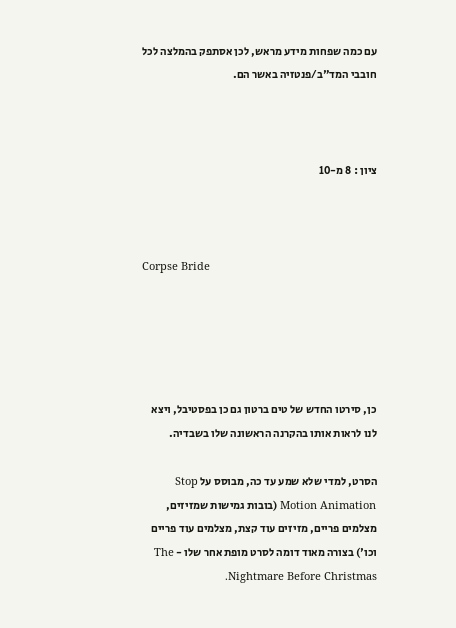עם כמה שפחות מידע מראש, לכן אסתפק בהמלצה לכל חובבי המד"ב/פנטזיה באשר הם.



ציון : 8 מ-10



Corpse Bride





כן, סירטו החדש של טים ברטון גם כן בפסטיבל, ויצא לנו לראות אותו בהקרנה הראשונה שלו בשבדיה.

הסרט, למדי שלא שמע עד כה, מבוסס על Stop Motion Animation (בובות גמישות שמזיזים, מצלמים פריים, מזיזים עוד קצת, מצלמים עוד פריים וכו') בצורה מאוד דומה לסרט מופת אחר שלו - The Nightmare Before Christmas.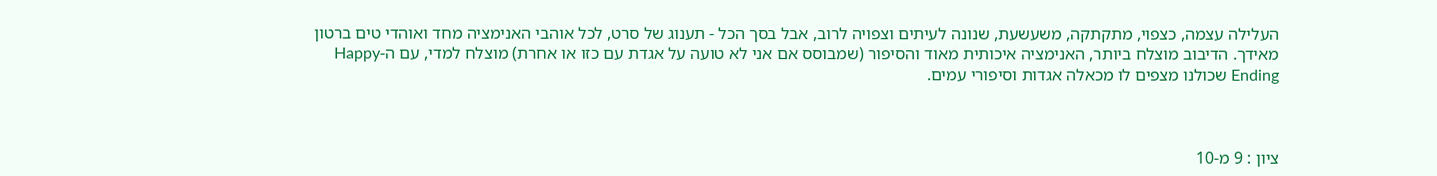העלילה עצמה, כצפוי, מתקתקה, משעשעת, שנונה לעיתים וצפויה לרוב, אבל בסך הכל - תענוג של סרט, לכל אוהבי האנימציה מחד ואוהדי טים ברטון מאידך. הדיבוב מוצלח ביותר, האנימציה איכותית מאוד והסיפור (שמבוסס אם אני לא טועה על אגדת עם כזו או אחרת) מוצלח למדי, עם ה-Happy Ending שכולנו מצפים לו מכאלה אגדות וסיפורי עמים.



ציון : 9 מ-10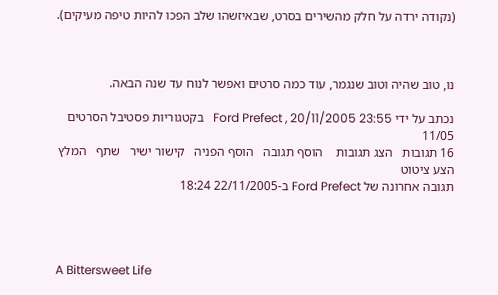(נקודה ירדה על חלק מהשירים בסרט, שבאיזשהו שלב הפכו להיות טיפה מעיקים).



נו, טוב שהיה וטוב שנגמר, עוד כמה סרטים ואפשר לנוח עד שנה הבאה.

נכתב על ידי Ford Prefect , 20/11/2005 23:55   בקטגוריות פסטיבל הסרטים 11/05
16 תגובות   הצג תגובות    הוסף תגובה   הוסף הפניה   קישור ישיר   שתף   המלץ   הצע ציטוט
תגובה אחרונה של Ford Prefect ב-22/11/2005 18:24




A Bittersweet Life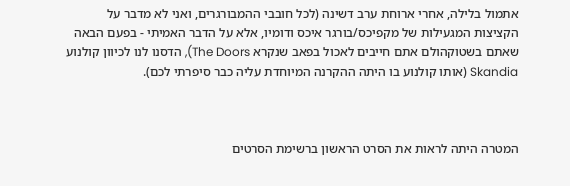אתמול בלילה, אחרי ארוחת ערב דשינה (לכל חובבי ההמבורגרים, ואני לא מדבר על הקציצות המגעילות של מקפיכס/בורגר איכס ודומיו, אלא על הדבר האמיתי - בפעם הבאה שאתם בשטוקהולם אתם חייבים לאכול בפאב שנקרא The Doors), הדסנו לנו לכיוון קולנוע Skandia (אותו קולנוע בו היתה ההקרנה המיוחדת עליה כבר סיפרתי לכם).



המטרה היתה לראות את הסרט הראשון ברשימת הסרטים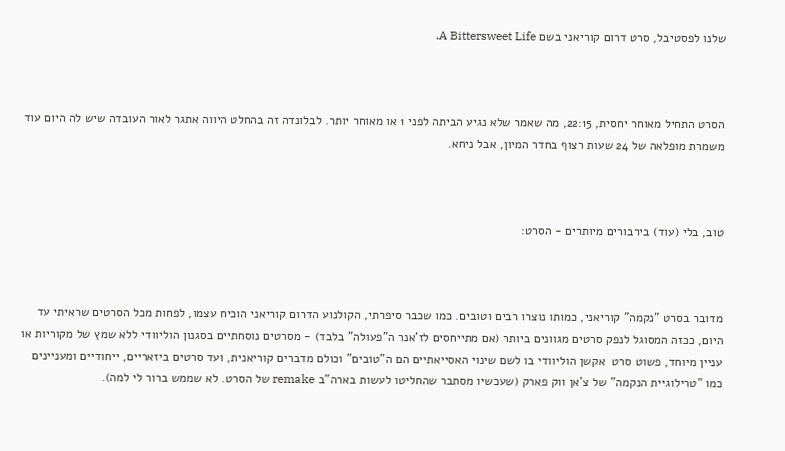שלנו לפסטיבל, סרט דרום קוריאני בשם A Bittersweet Life.



הסרט התחיל מאוחר יחסית, 22:15, מה שאמר שלא נגיע הביתה לפני 1 או מאוחר יותר. לבלונדה זה בהחלט היווה אתגר לאור העובדה שיש לה היום עוד משמרת מופלאה של 24 שעות רצוף בחדר המיון, אבל ניחא.



טוב, בלי (עוד) בירבורים מיותרים - הסרט:



מדובר בסרט "נקמה" קוריאני, כמותו נוצרו רבים וטובים. כמו שכבר סיפרתי, הקולנוע הדרום קוריאני הוכיח עצמו, לפחות מכל הסרטים שראיתי עד היום, ככזה המסוגל לנפק סרטים מגוונים ביותר (אם מתייחסים לז'אנר ה"פעולה" בלבד) - מסרטים נוסחתיים בסגנון הוליוודי ללא שמץ של מקוריות או עניין מיוחד, פשוט סרט  אקשן הוליוודי בו לשם שינוי האסייאתיים הם ה"טובים" וכולם מדברים קוריאנית, ועד סרטים ביזאריים, ייחודיים ומעניינים כמו "טרילוגיית הנקמה" של צ'אן ווק פארק (שעכשיו מסתבר שהחליטו לעשות בארה"ב remake של הסרט. לא שממש ברור לי למה).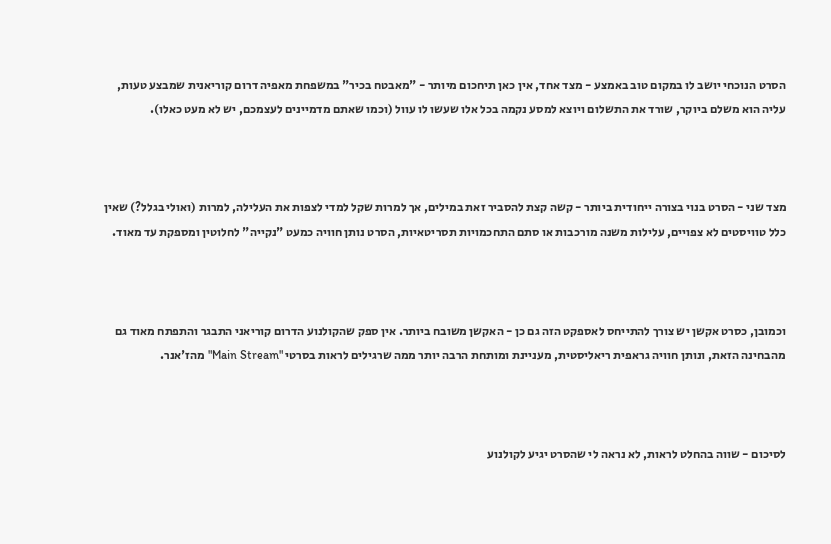הסרט הנוכחי יושב לו במקום טוב באמצע - מצד אחד, אין כאן תיחכום מיותר - "מאבטח בכיר" במשפחת מאפיה דרום קוריאנית שמבצע טעות, עליה הוא משלם ביוקר, שורד את התשלום ויוצא למסע נקמה בכל אלו שעשו לו עוול (וכמו שאתם מדמיינים לעצמכם, יש לא מעט כאלו).



מצד שני - הסרט בנוי בצורה ייחודית ביותר - קשה קצת להסביר זאת במילים, אך למרות שקל למדי לצפות את העלילה, למרות (ואולי בגלל?) שאין כלל טוויסטים לא צפויים, עלילות משנה מורכבות או סתם התחכמויות תסריטאיות, הסרט נותן חוויה כמעט "נקייה" לחלוטין ומספקת עד מאוד.



וכמובן, כסרט אקשן יש צורך להתייחס לאספקט הזה גם כן - האקשן משובח ביותר. אין ספק שהקולנוע הדרום קוריאני התבגר והתפתח מאוד גם מהבחינה הזאת, ונותן חוויה גראפית ריאליסטית, מעניינת ומותחת הרבה יותר ממה שרגילים לראות בסרטי "Main Stream" מהז'אנר.



לסיכום - שווה בהחלט לראות, לא נראה לי שהסרט יגיע לקולנוע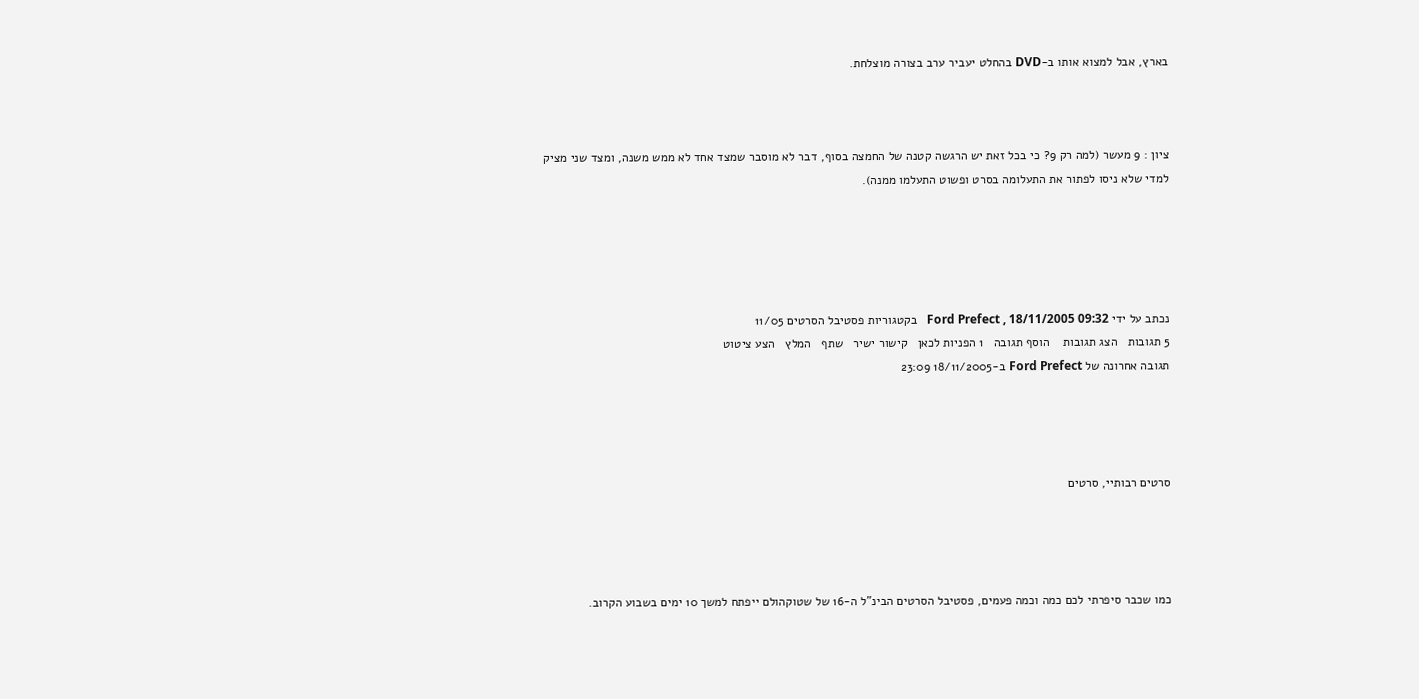בארץ, אבל למצוא אותו ב-DVD בהחלט יעביר ערב בצורה מוצלחת.



ציון : 9 מעשר (למה רק 9? כי בכל זאת יש הרגשה קטנה של החמצה בסוף, דבר לא מוסבר שמצד אחד לא ממש משנה, ומצד שני מציק למדי שלא ניסו לפתור את התעלומה בסרט ופשוט התעלמו ממנה).





נכתב על ידי Ford Prefect , 18/11/2005 09:32   בקטגוריות פסטיבל הסרטים 11/05
5 תגובות   הצג תגובות    הוסף תגובה   1 הפניות לכאן   קישור ישיר   שתף   המלץ   הצע ציטוט
תגובה אחרונה של Ford Prefect ב-18/11/2005 23:09




סרטים רבותיי, סרטים




כמו שכבר סיפרתי לכם כמה וכמה פעמים, פסטיבל הסרטים הבינ"ל ה-16 של שטוקהולם ייפתח למשך 10 ימים בשבוע הקרוב.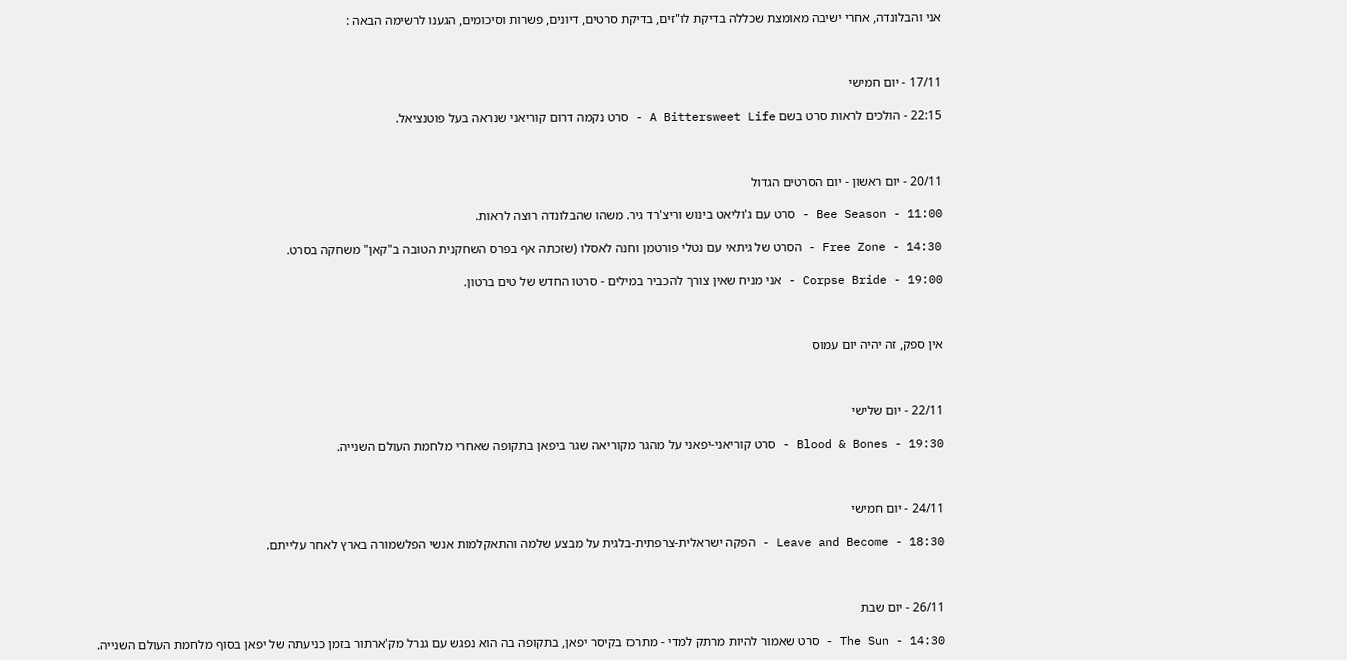אני והבלונדה, אחרי ישיבה מאומצת שכללה בדיקת לו"זים, בדיקת סרטים, דיונים, פשרות וסיכומים, הגענו לרשימה הבאה :



17/11 - יום חמישי

22:15 - הולכים לראות סרט בשם A Bittersweet Life - סרט נקמה דרום קוריאני שנראה בעל פוטנציאל.



20/11 - יום ראשון - יום הסרטים הגדול

11:00 - Bee Season - סרט עם ג'וליאט בינוש וריצ'רד גיר. משהו שהבלונדה רוצה לראות.

14:30 - Free Zone - הסרט של גיתאי עם נטלי פורטמן וחנה לאסלו (שזכתה אף בפרס השחקנית הטובה ב"קאן" משחקה בסרט.

19:00 - Corpse Bride - אני מניח שאין צורך להכביר במילים - סרטו החדש של טים ברטון.



אין ספק, זה יהיה יום עמוס



22/11 - יום שלישי

19:30 - Blood & Bones - סרט קוריאני-יפאני על מהגר מקוריאה שגר ביפאן בתקופה שאחרי מלחמת העולם השנייה.



24/11 - יום חמישי

18:30 - Leave and Become - הפקה ישראלית-צרפתית-בלגית על מבצע שלמה והתאקלמות אנשי הפלשמורה בארץ לאחר עלייתם.



26/11 - יום שבת

14:30 - The Sun - סרט שאמור להיות מרתק למדי - מתרכז בקיסר יפאן, בתקופה בה הוא נפגש עם גנרל מק'ארתור בזמן כניעתה של יפאן בסוף מלחמת העולם השנייה.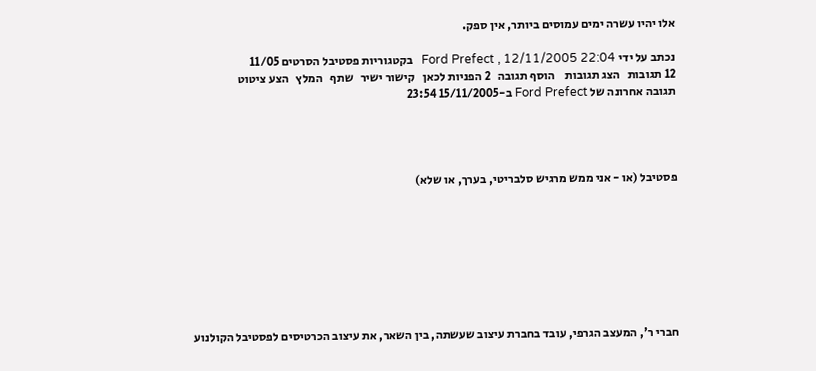אלו יהיו עשרה ימים עמוסים ביותר, אין ספק.

נכתב על ידי Ford Prefect , 12/11/2005 22:04   בקטגוריות פסטיבל הסרטים 11/05
12 תגובות   הצג תגובות    הוסף תגובה   2 הפניות לכאן   קישור ישיר   שתף   המלץ   הצע ציטוט
תגובה אחרונה של Ford Prefect ב-15/11/2005 23:54




פסטיבל (או - אני ממש מרגיש סלבריטי, בערך, או שלא)








חברי ר', המעצב הגרפי, עובד בחברת עיצוב שעשתה, בין השאר, את עיצוב הכרטיסים לפסטיבל הקולנוע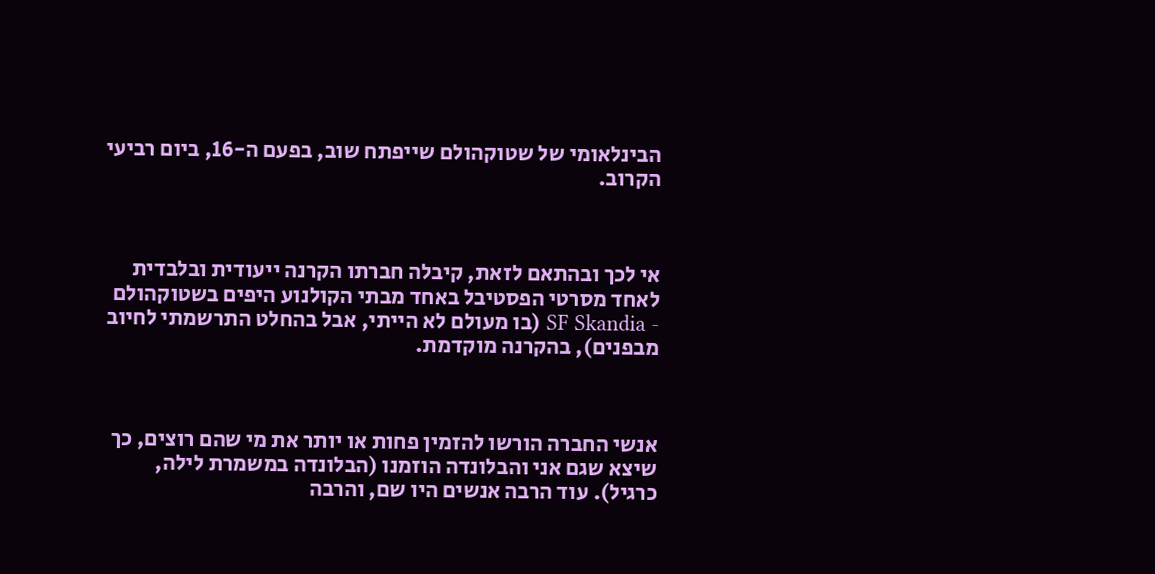הבינלאומי של שטוקהולם שייפתח שוב, בפעם ה-16, ביום רביעי הקרוב.



אי לכך ובהתאם לזאת, קיבלה חברתו הקרנה ייעודית ובלבדית לאחד מסרטי הפסטיבל באחד מבתי הקולנוע היפים בשטוקהולם - SF Skandia (בו מעולם לא הייתי, אבל בהחלט התרשמתי לחיוב מבפנים), בהקרנה מוקדמת.



אנשי החברה הורשו להזמין פחות או יותר את מי שהם רוצים, כך שיצא שגם אני והבלונדה הוזמנו (הבלונדה במשמרת לילה, כרגיל). עוד הרבה אנשים היו שם, והרבה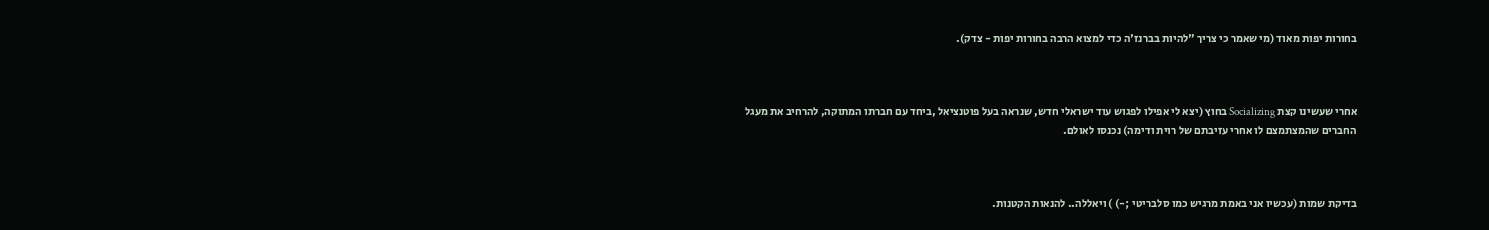בחורות יפות מאוד (מי שאמר כי צריך "להיות בברנז'ה כדי למצוא הרבה בחורות יפות - צדק).



אחרי שעשינו קצת Socializing בחוץ (יצא לי אפילו לפגוש עוד ישראלי חדש, שנראה בעל פוטנציאל ,ביחד עם חברתו המתוקה, להרחיב את מעגל החברים שהמצתמצם לו אחרי עזיבתם של רוית ודימה) נכנסו לאולם.



בדיקת שמות (עכשיו אני באמת מרגיש כמו סלבריטי ;-) ) ויאללה.. להנאות הקטנות.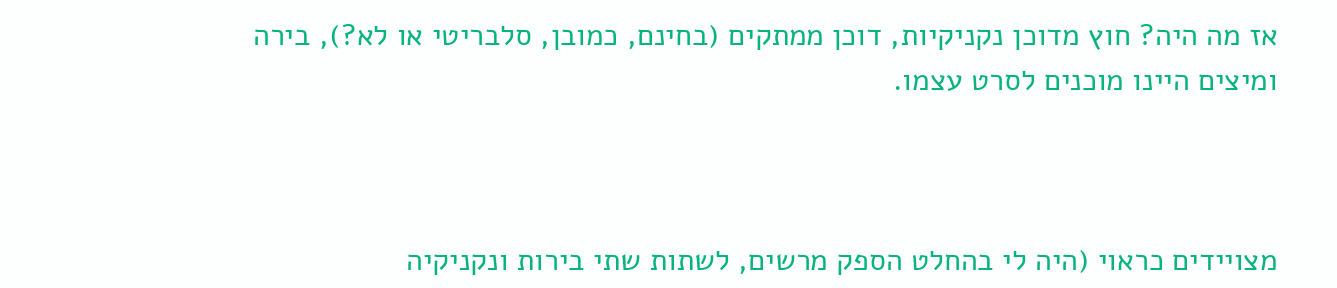אז מה היה? חוץ מדוכן נקניקיות, דוכן ממתקים (בחינם, כמובן, סלבריטי או לא?), בירה ומיצים היינו מוכנים לסרט עצמו.



מצויידים כראוי (היה לי בהחלט הספק מרשים, לשתות שתי בירות ונקניקיה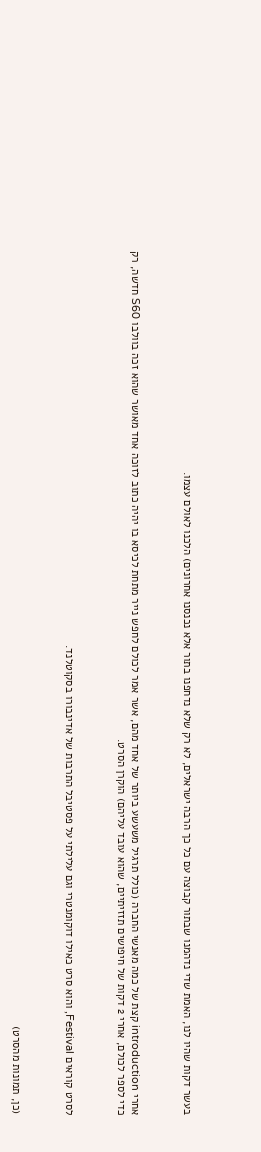בעשר דקות שהיו לנו, האמת שדי נדהמנו שבתור קבוצה עם כל כך הרבה ישראלים, לא רק שלא נדחפנו בתור אלא נכנסנו אחרונים) הלכנו לאולם עצמו.



אחרי introduction קצת של כמה מאנשי החברה (כולל תרגיל משעשע ביותר של אחד מהם, אשר אמר לכולם לחפש נייר מתחת לכיסא בו יהיה כתוב לזוכה אחד מאושר שהוא זכה בוולבו S60 חדשה, רק כדי לספר לכולם, אחרי 2 דקות של חיפושים תזזיתיים, שהוא עובד עליהם) הוקרן הסרט.



לסרט קוראים Festival, והוא סרט כאילו דוקומנטרי וגם עלילתי על פסטיבל התרבות של אדינבורו בסקוטלנד.



(כן, תמונות מהסרט)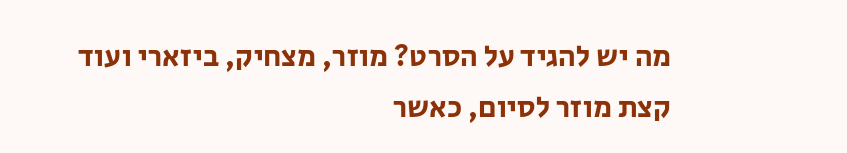מה יש להגיד על הסרט? מוזר, מצחיק, ביזארי ועוד קצת מוזר לסיום, כאשר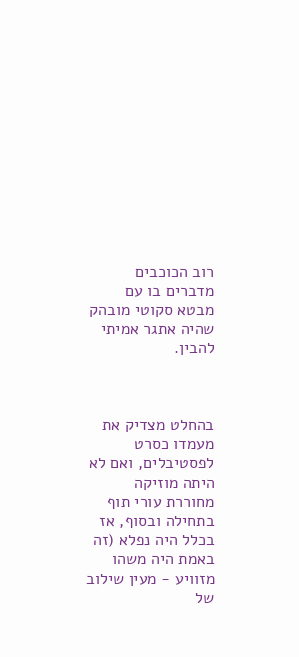רוב הכוכבים מדברים בו עם מבטא סקוטי מובהק שהיה אתגר אמיתי להבין.



בהחלט מצדיק את מעמדו כסרט לפסטיבלים, ואם לא היתה מוזיקה מחוררת עורי תוף בתחילה ובסוף, אז בכלל היה נפלא (זה באמת היה משהו מזוויע - מעין שילוב של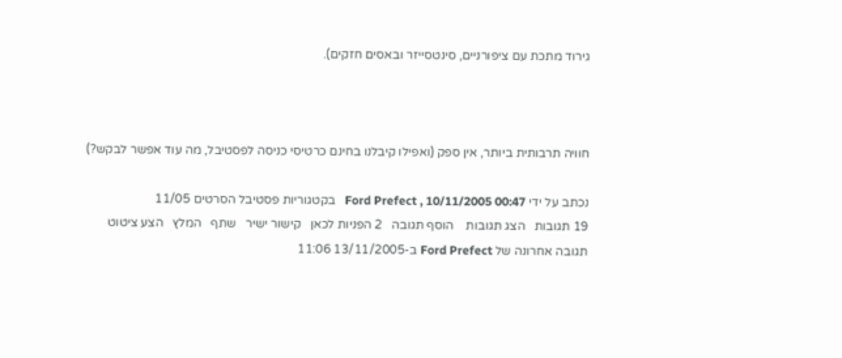גירוד מתכת עם ציפורניים, סינטסייזר ובאסים חזקים).



חוויה תרבותית ביותר, אין ספק (ואפילו קיבלנו בחינם כרטיסי כניסה לפסטיבל, מה עוד אפשר לבקש?)

נכתב על ידי Ford Prefect , 10/11/2005 00:47   בקטגוריות פסטיבל הסרטים 11/05
19 תגובות   הצג תגובות    הוסף תגובה   2 הפניות לכאן   קישור ישיר   שתף   המלץ   הצע ציטוט
תגובה אחרונה של Ford Prefect ב-13/11/2005 11:06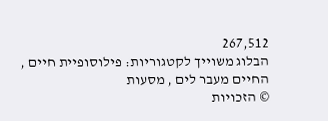267,512
הבלוג משוייך לקטגוריות: פילוסופיית חיים , החיים מעבר לים , מסעות
© הזכויות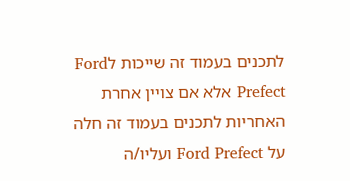לתכנים בעמוד זה שייכות לFord Prefect אלא אם צויין אחרת
האחריות לתכנים בעמוד זה חלה על Ford Prefect ועליו/ה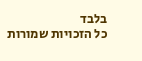בלבד
כל הזכויות שמורות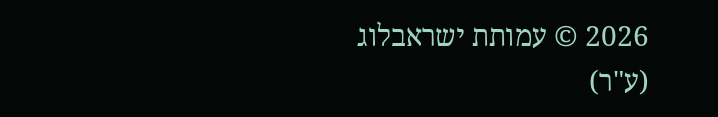2026 © עמותת ישראבלוג (ע"ר)